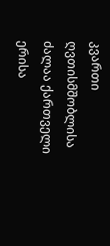კვართი ღვთისმშობლისა ძალაა ქართველი ერისა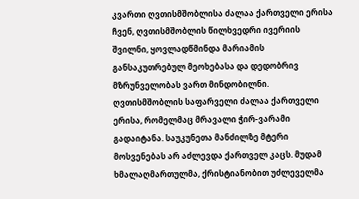კვართი ღვთისმშობლისა ძალაა ქართველი ერისა
ჩვენ, ღვთისმშობლის წილხვედრი ივერიის შვილნი, ყოვლადწმინდა მარიამის განსაკუთრებულ მეოხებასა და დედობრივ მზრუნველობას ვართ მინდობილნი. ღვთისმშობლის საფარველი ძალაა ქართველი ერისა, რომელმაც მრავალი ჭირ-ვარამი გადაიტანა. საუკუნეთა მანძილზე მტერი მოსვენებას არ აძლევდა ქართველ კაცს. მუდამ ხმალაღმართულმა, ქრისტიანობით უძლეველმა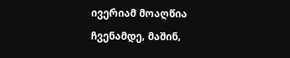ივერიამ მოაღწია ჩვენამდე, მაშინ,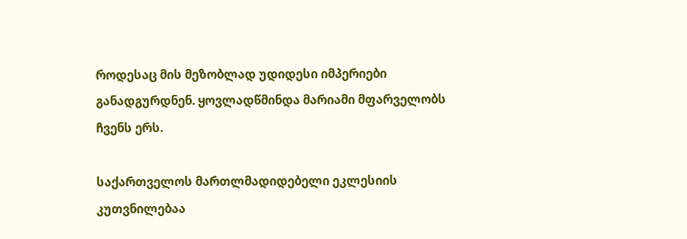როდესაც მის მეზობლად უდიდესი იმპერიები განადგურდნენ. ყოვლადწმინდა მარიამი მფარველობს ჩვენს ერს.

საქართველოს მართლმადიდებელი ეკლესიის კუთვნილებაა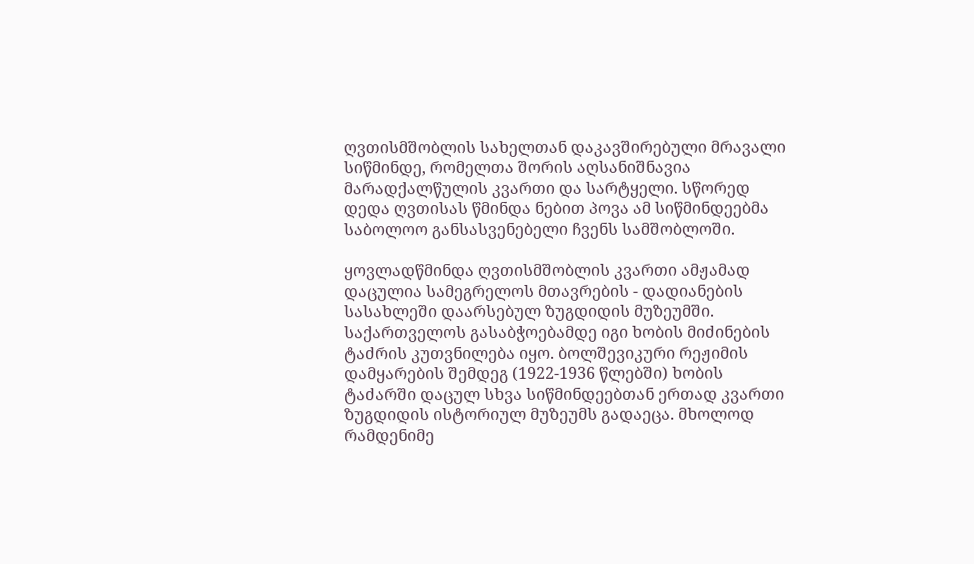ღვთისმშობლის სახელთან დაკავშირებული მრავალი სიწმინდე, რომელთა შორის აღსანიშნავია მარადქალწულის კვართი და სარტყელი. სწორედ დედა ღვთისას წმინდა ნებით პოვა ამ სიწმინდეებმა საბოლოო განსასვენებელი ჩვენს სამშობლოში.

ყოვლადწმინდა ღვთისმშობლის კვართი ამჟამად დაცულია სამეგრელოს მთავრების - დადიანების სასახლეში დაარსებულ ზუგდიდის მუზეუმში. საქართველოს გასაბჭოებამდე იგი ხობის მიძინების ტაძრის კუთვნილება იყო. ბოლშევიკური რეჟიმის დამყარების შემდეგ (1922-1936 წლებში) ხობის ტაძარში დაცულ სხვა სიწმინდეებთან ერთად კვართი ზუგდიდის ისტორიულ მუზეუმს გადაეცა. მხოლოდ რამდენიმე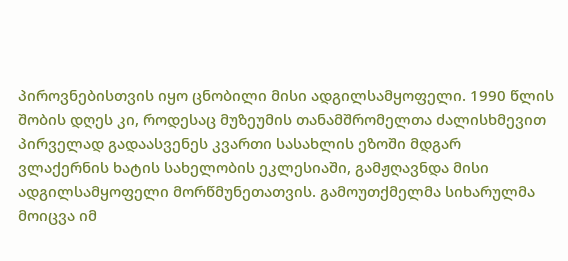პიროვნებისთვის იყო ცნობილი მისი ადგილსამყოფელი. 1990 წლის შობის დღეს კი, როდესაც მუზეუმის თანამშრომელთა ძალისხმევით პირველად გადაასვენეს კვართი სასახლის ეზოში მდგარ ვლაქერნის ხატის სახელობის ეკლესიაში, გამჟღავნდა მისი ადგილსამყოფელი მორწმუნეთათვის. გამოუთქმელმა სიხარულმა მოიცვა იმ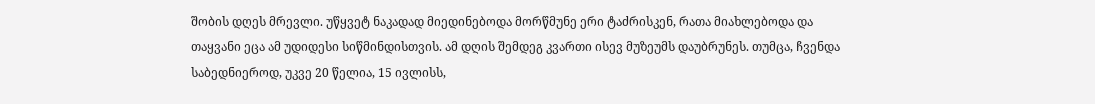შობის დღეს მრევლი. უწყვეტ ნაკადად მიედინებოდა მორწმუნე ერი ტაძრისკენ, რათა მიახლებოდა და თაყვანი ეცა ამ უდიდესი სიწმინდისთვის. ამ დღის შემდეგ კვართი ისევ მუზეუმს დაუბრუნეს. თუმცა, ჩვენდა საბედნიეროდ, უკვე 20 წელია, 15 ივლისს,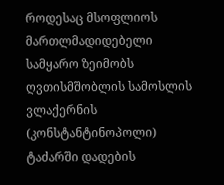როდესაც მსოფლიოს მართლმადიდებელი სამყარო ზეიმობს ღვთისმშობლის სამოსლის ვლაქერნის (კონსტანტინოპოლი) ტაძარში დადების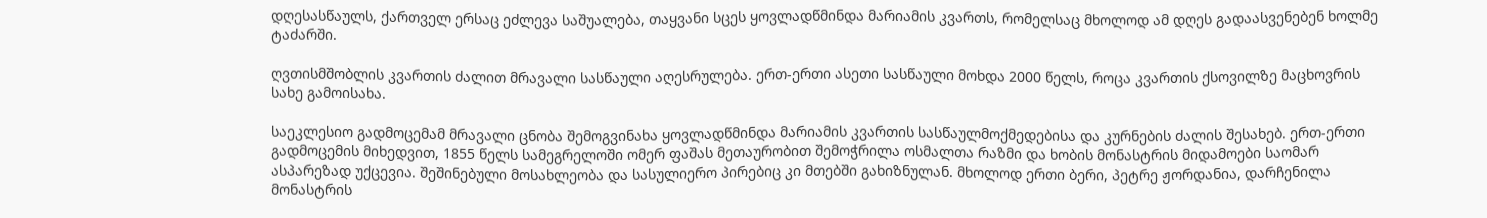დღესასწაულს, ქართველ ერსაც ეძლევა საშუალება, თაყვანი სცეს ყოვლადწმინდა მარიამის კვართს, რომელსაც მხოლოდ ამ დღეს გადაასვენებენ ხოლმე ტაძარში.

ღვთისმშობლის კვართის ძალით მრავალი სასწაული აღესრულება. ერთ-ერთი ასეთი სასწაული მოხდა 2000 წელს, როცა კვართის ქსოვილზე მაცხოვრის სახე გამოისახა.

საეკლესიო გადმოცემამ მრავალი ცნობა შემოგვინახა ყოვლადწმინდა მარიამის კვართის სასწაულმოქმედებისა და კურნების ძალის შესახებ. ერთ-ერთი გადმოცემის მიხედვით, 1855 წელს სამეგრელოში ომერ ფაშას მეთაურობით შემოჭრილა ოსმალთა რაზმი და ხობის მონასტრის მიდამოები საომარ ასპარეზად უქცევია. შეშინებული მოსახლეობა და სასულიერო პირებიც კი მთებში გახიზნულან. მხოლოდ ერთი ბერი, პეტრე ჟორდანია, დარჩენილა მონასტრის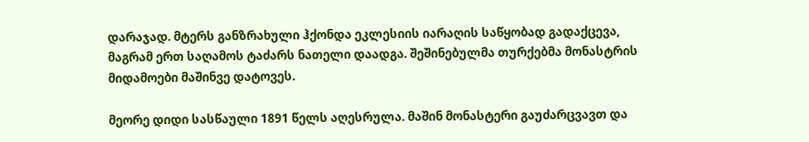დარაჯად. მტერს განზრახული ჰქონდა ეკლესიის იარაღის საწყობად გადაქცევა, მაგრამ ერთ საღამოს ტაძარს ნათელი დაადგა. შეშინებულმა თურქებმა მონასტრის მიდამოები მაშინვე დატოვეს.

მეორე დიდი სასწაული 1891 წელს აღესრულა. მაშინ მონასტერი გაუძარცვავთ და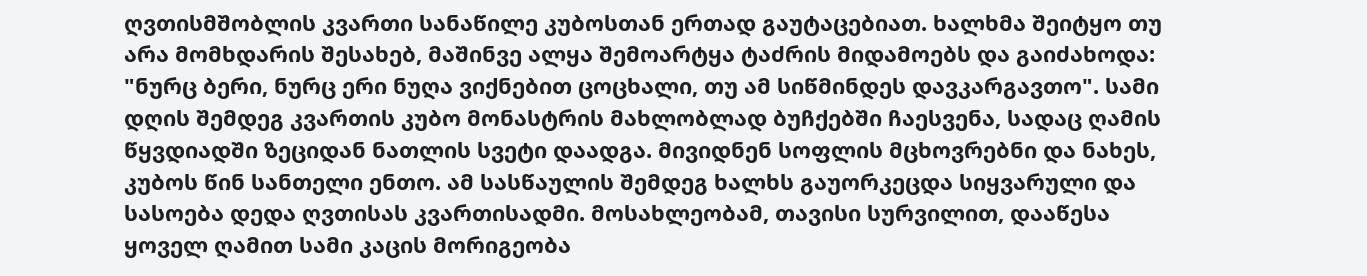ღვთისმშობლის კვართი სანაწილე კუბოსთან ერთად გაუტაცებიათ. ხალხმა შეიტყო თუ არა მომხდარის შესახებ, მაშინვე ალყა შემოარტყა ტაძრის მიდამოებს და გაიძახოდა: "ნურც ბერი, ნურც ერი ნუღა ვიქნებით ცოცხალი, თუ ამ სიწმინდეს დავკარგავთო". სამი დღის შემდეგ კვართის კუბო მონასტრის მახლობლად ბუჩქებში ჩაესვენა, სადაც ღამის წყვდიადში ზეციდან ნათლის სვეტი დაადგა. მივიდნენ სოფლის მცხოვრებნი და ნახეს, კუბოს წინ სანთელი ენთო. ამ სასწაულის შემდეგ ხალხს გაუორკეცდა სიყვარული და სასოება დედა ღვთისას კვართისადმი. მოსახლეობამ, თავისი სურვილით, დააწესა ყოველ ღამით სამი კაცის მორიგეობა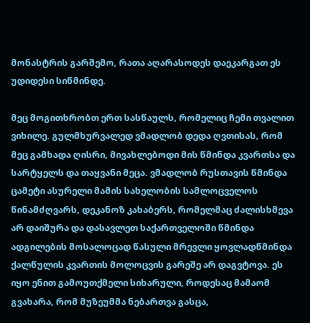მონასტრის გარშემო, რათა აღარასოდეს დაეკარგათ ეს უდიდესი სიწმინდე.

მეც მოგითხრობთ ერთ სასწაულს, რომელიც ჩემი თვალით ვიხილე. გულმხურვალედ ვმადლობ დედა ღვთისას, რომ მეც გამხადა ღისრი, მივახლებოდი მის წმინდა კვართსა და სარტყელს და თაყვანი მეცა. ვმადლობ რუსთავის წმინდა ცამეტი ასურელი მამის სახელობის სამლოცველოს წინამძღვარს, დეკანოზ კახაბერს, რომელმაც ძალისხმევა არ დაიშურა და დასავლეთ საქართველოში წმინდა ადგილების მოსალოცად წასული მრევლი ყოვლადწმინდა ქალწულის კვართის მოლოცვის გარეშე არ დაგვტოვა. ეს იყო ენით გამოუთქმელი სიხარული, როდესაც მამაომ გვახარა, რომ მუზეუმმა ნებართვა გასცა,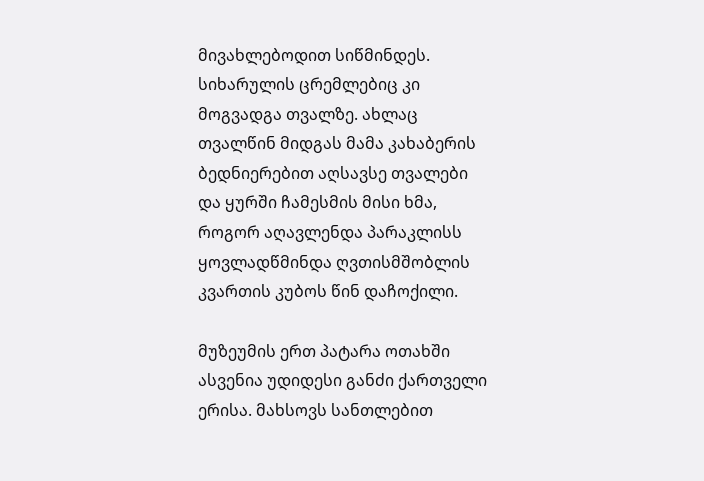მივახლებოდით სიწმინდეს. სიხარულის ცრემლებიც კი მოგვადგა თვალზე. ახლაც თვალწინ მიდგას მამა კახაბერის ბედნიერებით აღსავსე თვალები და ყურში ჩამესმის მისი ხმა, როგორ აღავლენდა პარაკლისს ყოვლადწმინდა ღვთისმშობლის კვართის კუბოს წინ დაჩოქილი.

მუზეუმის ერთ პატარა ოთახში ასვენია უდიდესი განძი ქართველი ერისა. მახსოვს სანთლებით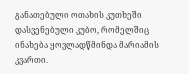განათებული ოთახის კუთხეში დასვენებული კუბო, რომელშიც ინახება ყოვლადწმინდა მარიამის კვართი.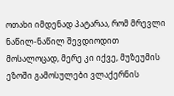ოთახი იმდენად პატარაა, რომ მრევლი ნაწილ-ნაწილ შევდიოდით მოსალოცად, მერე კი იქვე, მუზეუმის ეზოში გამოსულები ვლაქერნის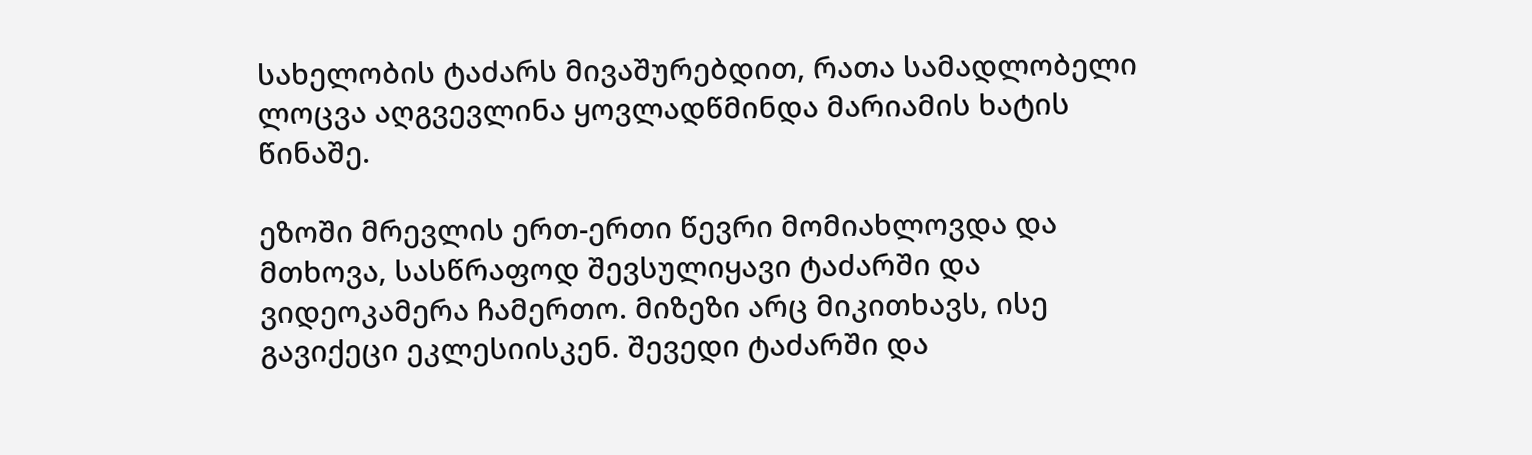სახელობის ტაძარს მივაშურებდით, რათა სამადლობელი ლოცვა აღგვევლინა ყოვლადწმინდა მარიამის ხატის წინაშე.

ეზოში მრევლის ერთ-ერთი წევრი მომიახლოვდა და მთხოვა, სასწრაფოდ შევსულიყავი ტაძარში და ვიდეოკამერა ჩამერთო. მიზეზი არც მიკითხავს, ისე გავიქეცი ეკლესიისკენ. შევედი ტაძარში და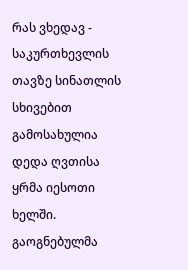რას ვხედავ - საკურთხევლის თავზე სინათლის სხივებით გამოსახულია დედა ღვთისა ყრმა იესოთი ხელში. გაოგნებულმა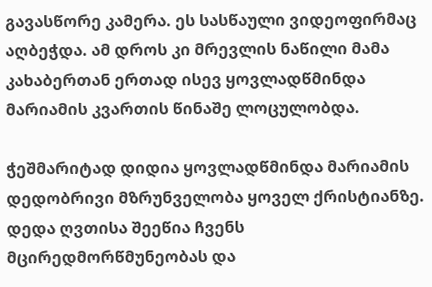გავასწორე კამერა. ეს სასწაული ვიდეოფირმაც აღბეჭდა. ამ დროს კი მრევლის ნაწილი მამა კახაბერთან ერთად ისევ ყოვლადწმინდა მარიამის კვართის წინაშე ლოცულობდა.

ჭეშმარიტად დიდია ყოვლადწმინდა მარიამის დედობრივი მზრუნველობა ყოველ ქრისტიანზე. დედა ღვთისა შეეწია ჩვენს მცირედმორწმუნეობას და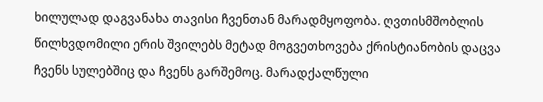ხილულად დაგვანახა თავისი ჩვენთან მარადმყოფობა. ღვთისმშობლის წილხვდომილი ერის შვილებს მეტად მოგვეთხოვება ქრისტიანობის დაცვა ჩვენს სულებშიც და ჩვენს გარშემოც. მარადქალწული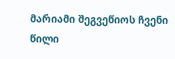მარიამი შეგვეწიოს ჩვენი წილი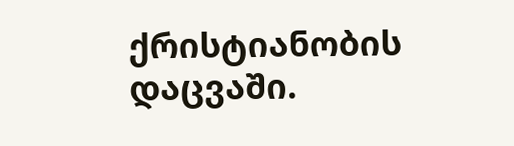ქრისტიანობის დაცვაში.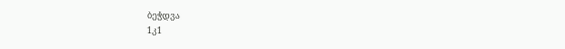ბეჭდვა
1კ1